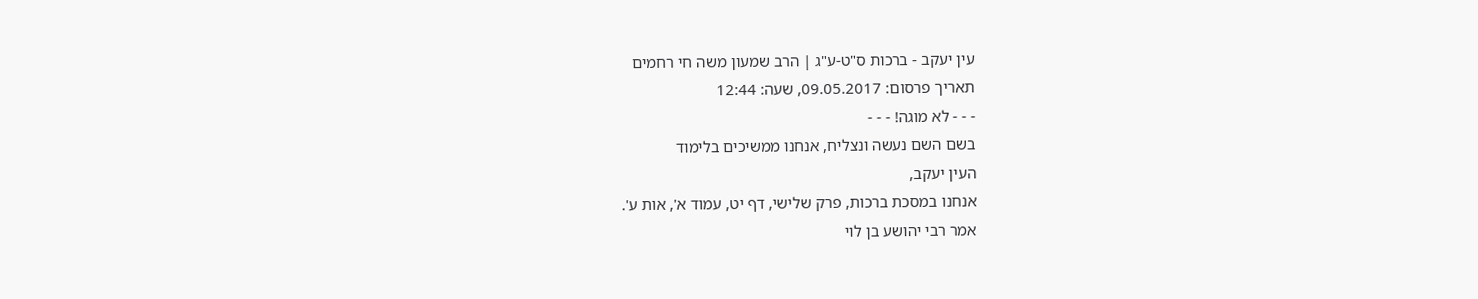עין יעקב - ברכות ס"ט-ע"ג | הרב שמעון משה חי רחמים
תאריך פרסום: 09.05.2017, שעה: 12:44
- - - לא מוגה! - - -
בשם השם נעשה ונצליח, אנחנו ממשיכים בלימוד
העין יעקב,
אנחנו במסכת ברכות, פרק שלישי, דף יט, עמוד א', אות ע'.
אמר רבי יהושע בן לוי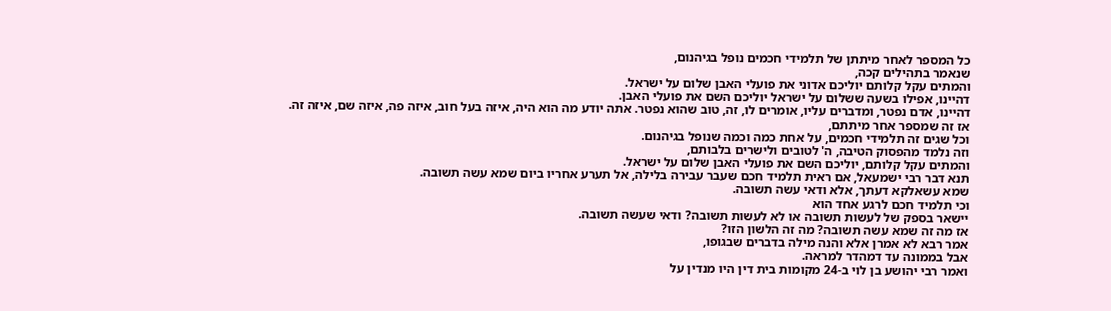כל המספר לאחר מיתתן של תלמידי חכמים נופל בגיהנום,
שנאמר בתהילים קכה,
והמתים עקל קלותם יוליכם אדוני את פועלי האבן שלום על ישראל.
דהיינו, אפילו בשעה ששלום על ישראל יוליכם השם את פועלי האבן.
דהיינו, אדם נפטר, ומדברים עליו, אומרים לו, זה, טוב שהוא נפטר. אתה יודע מה הוא היה, איזה בעל חוב, איזה פה, איזה שם, איזה זה.
אז זה שמספר אחר מיתתם,
וכל שגים זה תלמידי חכמים, על אחת כמה וכמה שנופל בגיהנום.
וזה נלמד מהפסוק הטיבה, ה' לטובים ולישרים בלבותם,
והמתים עקל קלותם, יוליכם השם את פועלי האבן שלום על ישראל.
תנא דבר רבי ישמעאל, אם ראית תלמיד חכם שעבר עבירה בלילה, אל תערע אחריו ביום שמא עשה תשובה.
שמא עשאלקא דעתך, אלא ודאי עשה תשובה.
וכי תלמיד חכם לרגע אחד הוא
יישאר בספק של לעשות תשובה או לא לעשות תשובה? ודאי שעשה תשובה.
אז מה זה שמא עשה תשובה? מה זה הלשון הזו?
אמר רבא לא אמרן אלא והנה מילה בדברים שבגופו,
אבל בממונה עד דמהדר למראה.
ואמר רבי יהושע בן לוי ב-24 מקומות בית דין היו מנדין על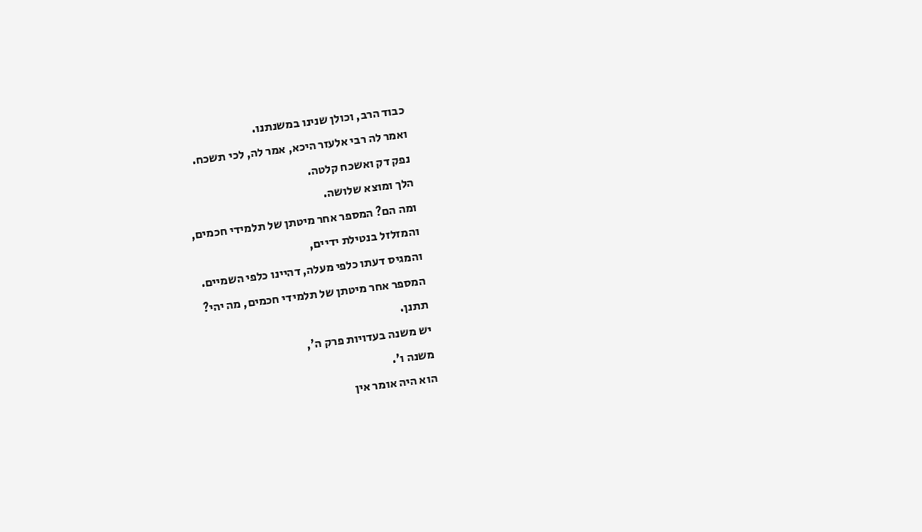כבוד הרב, וכולן שנינו במשנתנו.
ואמר לה רבי אלעזר היכא, אמר לה, לכי תשכח.
נפק דק ואשכח קלטה.
הלך ומוצא שלושה.
ומה הם? המספר אחר מיטתן של תלמידי חכמים,
והמזלזל בנטילת ידיים,
והמגיס דעתו כלפי מעלה, דהיינו כלפי השמיים.
המספר אחר מיטתן של תלמידי חכמים, מה יהי?
תתנן.
יש משנה בעדויות פרק ה',
משנה ו'.
הוא היה אומר אין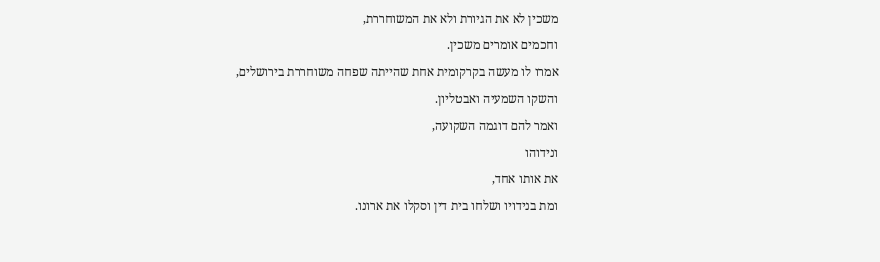משכין לא את הגיורת ולא את המשוחררת,
וחכמים אומרים משכין.
אמרו לו מעשה בקרקומית אחת שהייתה שפחה משוחררת בירושלים,
והשקו השמעיה ואבטליון.
ואמר להם דוגמה השקועה,
ונידוהו
את אותו אחד,
ומת בנידויו ושלחו בית דין וסקלו את ארונו.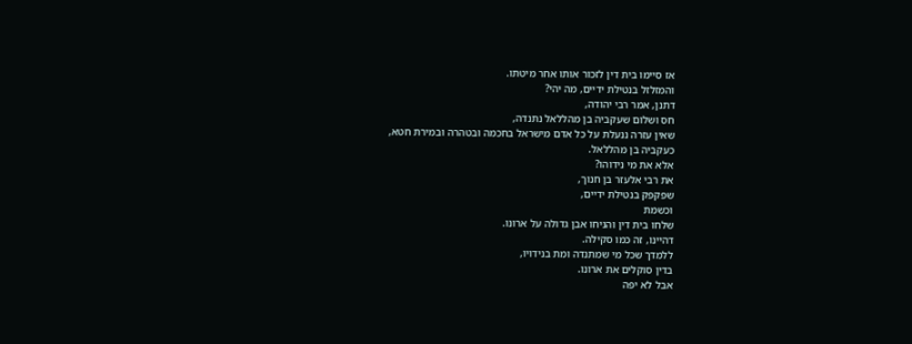אז סיימו בית דין לזכור אותו אחר מיטתו.
והמזלזל בנטילת ידיים, מה יהי?
דתנן, אמר רבי יהודה,
חס ושלום שעקביה בן מהללאל נתנדה,
שאין עזרה ננעלת על כל אדם מישראל בחכמה ובטהרה ובמירת חטא,
כעקביה בן מהללאל.
אלא את מי נידוהו?
את רבי אלעזר בן חנוך,
שפקפק בנטילת ידיים,
וכשמת
שלחו בית דין והניחו אבן גדולה על ארונו.
דהיינו, זה כמו סקילה.
ללמדך שכל מי שמתנדה ומת בנידויו,
בדין סוקלים את ארונו.
אבל לא יפה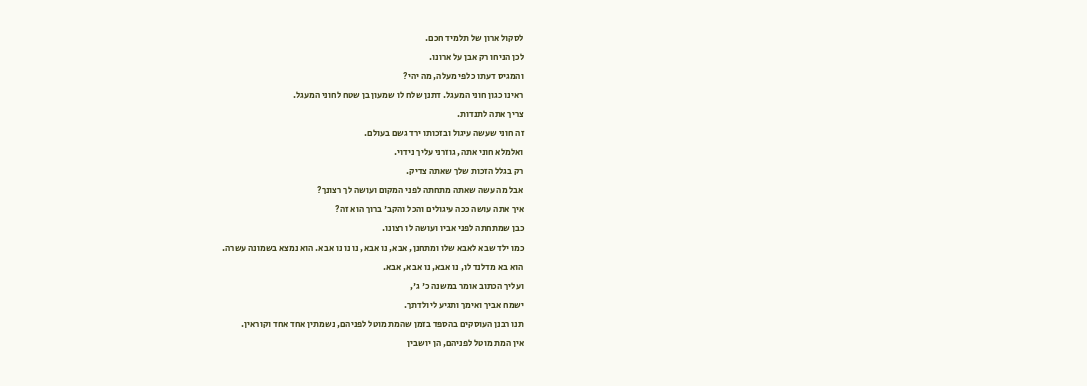לסקול ארון של תלמיד חכם.
לכן הניחו רק אבן על ארונו.
והמגיס דעתו כלפי מעלה, מה יהי?
ראינו כגון חוני המעגל. דתנן שלח לו שמעון בן שטח לחוני המעגל.
צריך אתה לתנדות.
זה חוני שעשה עיגול ובזכותו ירד גשם בעולם.
ואלמלא חוני אתה, גוזרני עליך נידוי.
רק בגלל הזכות שלך שאתה צדיק.
אבל מה עשה שאתה מתחתה לפני המקום ועושה לך רצונך?
איך אתה עושה ככה עיגולים והכל והקב' ברוך הוא זה?
כבן שמתחתה לפני אביו ועושה לו רצונו.
כמו ילד שבא לאבא שלו ומתחנן, אבא, נו אבא, נו נו נו אבא. הוא נמצא בשמונה עשרה.
הוא בא מדלנד לו, נו אבא, נו אבא, אבא.
ועליך הכתוב אומר במשנה כ' ג',
ישמח אביך ואימך ותגיע ליולדתך.
תנו רבנן העוסקים בהספד בזמן שהמת מוטל לפניהם, נשמתין אחד אחד וקוראין.
אין המת מוטל לפניהם, הן יושבין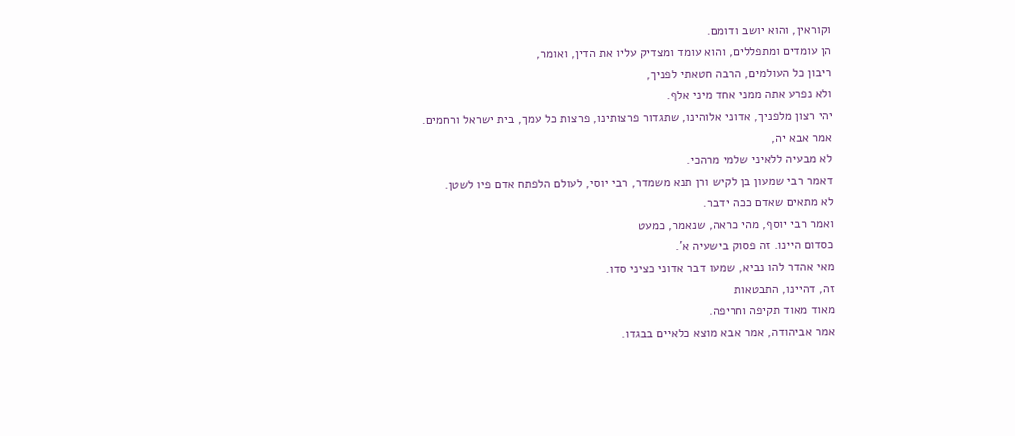וקוראין, והוא יושב ודומם.
הן עומדים ומתפללים, והוא עומד ומצדיק עליו את הדין, ואומר,
ריבון כל העולמים, הרבה חטאתי לפניך,
ולא נפרע אתה ממני אחד מיני אלף.
יהי רצון מלפניך, אדוני אלוהינו, שתגדור פרצותינו, פרצות כל עמך, בית ישראל ורחמים.
אמר אבא יה,
לא מבעיה ללאיני שלמי מרהכי.
דאמר רבי שמעון בן לקיש ורן תנא משמדר, רבי יוסי, לעולם הלפתח אדם פיו לשטן.
לא מתאים שאדם ככה ידבר.
ואמר רבי יוסף, מהי כראה, שנאמר, כמעט
כסדום היינו. זה פסוק בישעיה א'.
מאי אהדר להו נביא, שמעו דבר אדוני כציני סדו.
זה, דהיינו, התבטאות
מאוד מאוד תקיפה וחריפה.
אמר אביהודה, אמר אבא מוצא כלאיים בבגדו.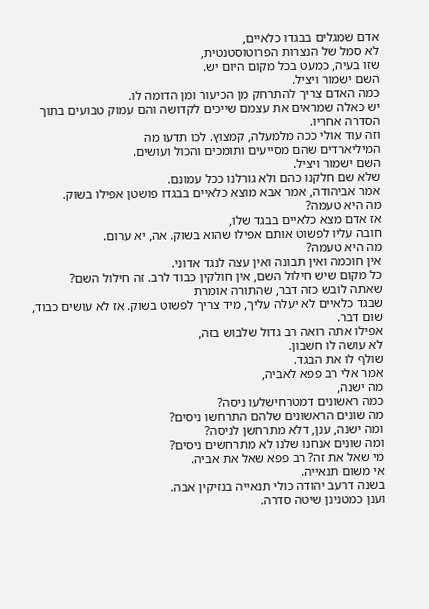אדם שמגלים בבגדו כלאיים,
לא סמל של הנצרות הפרוטוסטנטית,
שזו בעיה, כמעט בכל מקום היום יש.
השם ישמור ויציל.
כמה האדם צריך להתרחק מן הכיעור ומן הדומה לו.
יש כאלה שמראים את עצמם שייכים לקדושה והם עמוק טבועים בתוך הסדרה אחריו.
וזה עוד אולי ככה מלמעלה, קמצוץ. לכו תדעו מה
המיליארדים שהם מסייעים ותומכים והכול ועושים.
השם ישמור ויציל.
שלא שם חלקנו כהם ולא גורלנו ככל עמונם.
אמר אביהודה, אמר אבא מוצא כלאיים בבגדו פושטן אפילו בשוק.
מה היא טעמה?
אז אדם מצא כלאיים בבגד שלו,
חובה עליו לפשוט אותם אפילו שהוא בשוק. אה, יא ערום.
מה היא טעמה?
אין חוכמה ואין תבונה ואין עצה לנגד אדוני.
כל מקום שיש חילול השם, אין חולקין כבוד לרב. זה חילול השם?
שאתה לובש כזה דבר, שהתורה אומרת
שבגד כלאיים לא יעלה עליך, מיד צריך לפשוט בשוק. אז לא עושים כבוד, שום דבר.
אפילו אתה רואה רב גדול שלבוש בזה,
לא עושה לו חשבון.
שולף לו את הבגד.
אמר אלי רב פפא לאביה,
מה ישנה,
כמה ראשונים דמטרחישלעו ניסה?
מה שונים הראשונים שלהם התרחשו ניסים?
ומה ישנה, ענן, דלא מתרחשן לניסה?
ומה שונים אנחנו שלנו לא מתרחשים ניסים?
מי שאל את זה? רב פפא שאל את אביה.
אי משום תנאייה.
בשנה דרעב יהודה כולי תנאייה בנזיקין אבה.
וענן כמטנינן שיטה סדרה.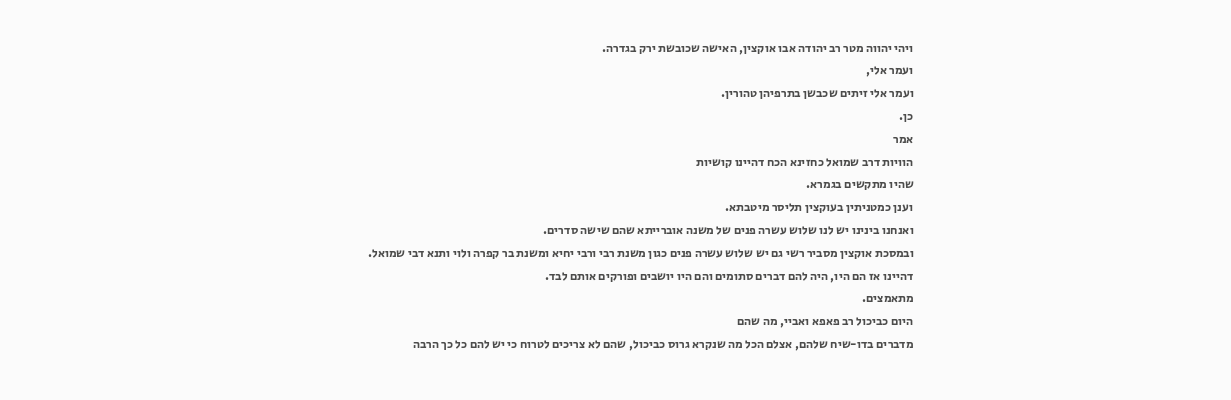ויהי יהווה מטר רב יהודה אבו אוקצין, האישה שכובשת ירק בגדרה.
ועמר אלי,
ועמר אלי זיתים שכבשן בתרפיהן טהורין.
כן.
אמר
הוויות דרב שמואל כחזינא הכח דהיינו קושיות
שהיו מתקשים בגמרא.
וענן כמטניתין בעוקצין תליסר מיטבתא.
ואנחנו בינינו יש לנו שלוש עשרה פנים של משנה אוברייתא שהם שישה סדרים.
ובמסכת אוקצין מסביר רשי גם יש שלוש עשרה פנים כגון משנת רבי ורבי יחיא ומשנת בר קפרה ולוי ותנא דבי שמואל.
דהיינו אז הם היו, היה להם דברים סתומים והם היו יושבים ופורקים אותם לבד.
מתאמצים.
היום כביכול רב פאפא ואביי, מה שהם
מדברים בדו-שיח שלהם, אצלם הכל מה שנקרא גרוס כביכול, שהם לא צריכים לטרוח כי יש להם כל כך הרבה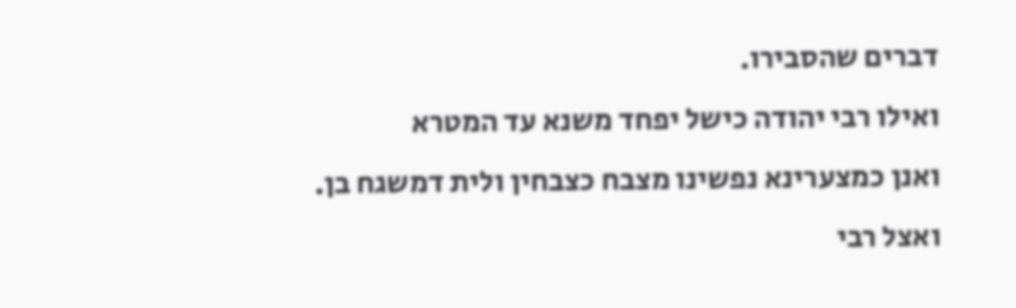דברים שהסבירו.
ואילו רבי יהודה כישל יפחד משנא עד המטרא
ואנן כמצערינא נפשינו מצבח כצבחין ולית דמשגח בן.
ואצל רבי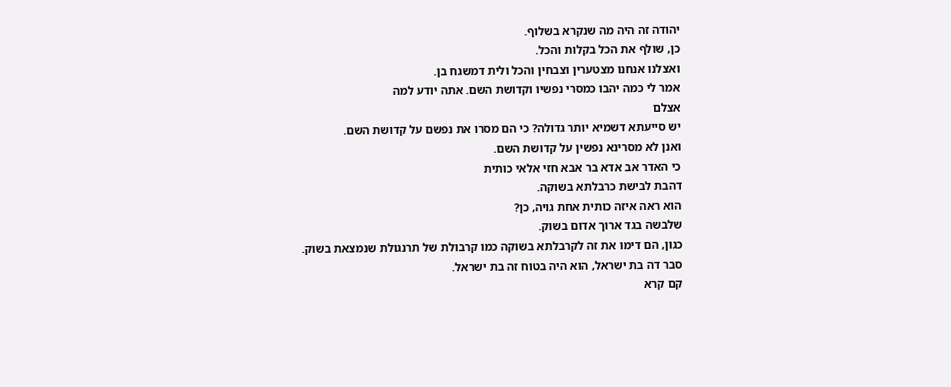יהודה זה היה מה שנקרא בשלוף.
כן, שולף את הכל בקלות והכל.
ואצלנו אנחנו מצטערין וצבחין והכל ולית דמשגח בן.
אמר לי כמה יהבו כמסרי נפשיו וקדושת השם. אתה יודע למה
אצלם
יש סייעתא דשמיא יותר גדולה? כי הם מסרו את נפשם על קדושת השם.
ואנן לא מסרינא נפשין על קדושת השם.
כי האדר אב אדא בר אבא חזי אלאי כותית
דהבת לבישת כרבלתא בשוקה.
הוא ראה איזה כותית אחת גויה, כן?
שלבשה בגד ארוך אדום בשוק.
כגון, הם דימו את זה לקרבלתא בשוקה כמו קרבולת של תרנגולת שנמצאת בשוק.
סבר דה בת ישראל, הוא היה בטוח זה בת ישראל.
קם קרא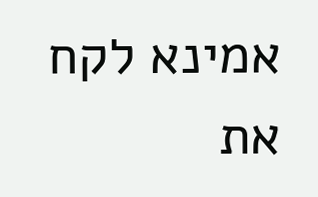אמינא לקח את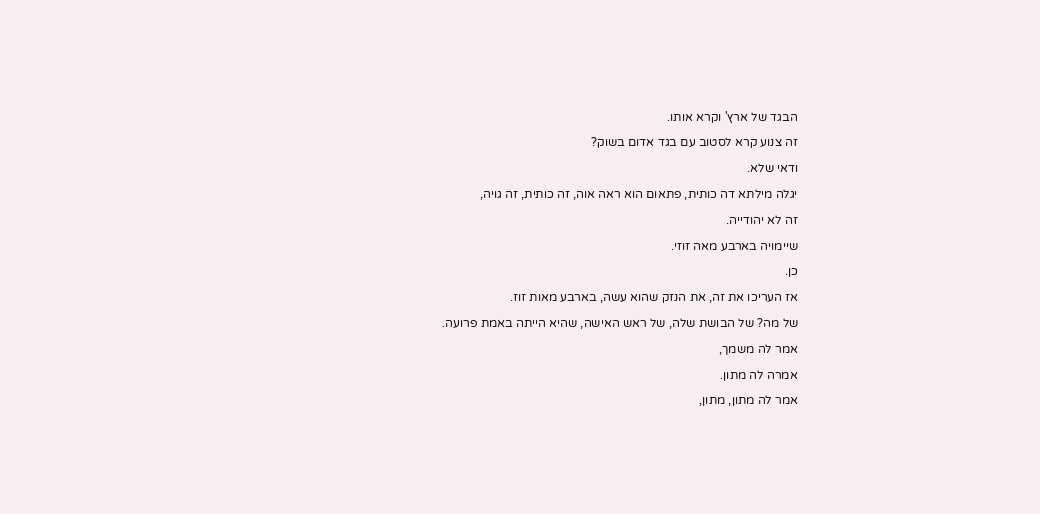הבגד של ארץ' וקרא אותו.
זה צנוע קרא לסטוב עם בגד אדום בשוק?
ודאי שלא.
יגלה מילתא דה כותית, פתאום הוא ראה אוה, זה כותית, זה גויה,
זה לא יהודייה.
שיימויה בארבע מאה זוזי.
כן.
אז העריכו את זה, את הנזק שהוא עשה, בארבע מאות זוז.
של מה? של הבושת שלה, של ראש האישה, שהיא הייתה באמת פרועה.
אמר לה משמך,
אמרה לה מתון.
אמר לה מתון, מתון,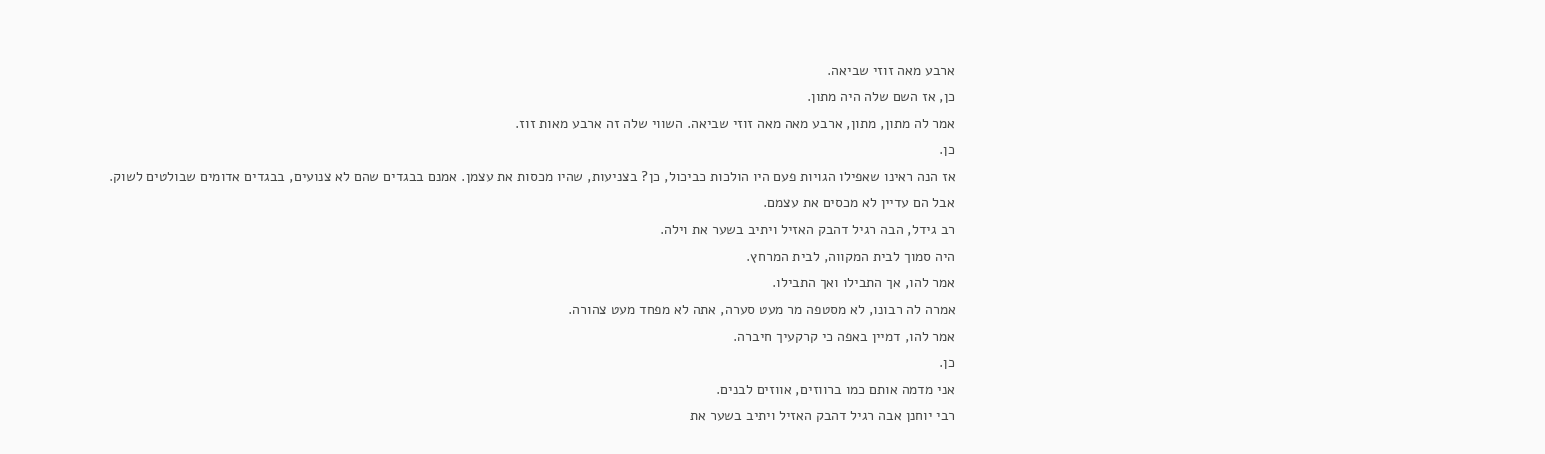ארבע מאה זוזי שביאה.
כן, אז השם שלה היה מתון.
אמר לה מתון, מתון, ארבע מאה מאה זוזי שביאה. השווי שלה זה ארבע מאות זוז.
כן.
אז הנה ראינו שאפילו הגויות פעם היו הולכות כביכול, כן? בצניעות, שהיו מכסות את עצמן. אמנם בבגדים שהם לא צנועים, בבגדים אדומים שבולטים לשוק.
אבל הם עדיין לא מכסים את עצמם.
רב גידל, הבה רגיל דהבק האזיל ויתיב בשער את וילה.
היה סמוך לבית המקווה, לבית המרחץ.
אמר להו, אך התבילו ואך התבילו.
אמרה לה רבונו, לא מסטפה מר מעט סערה, אתה לא מפחד מעט צהורה.
אמר להו, דמיין באפה כי קרקעיך חיברה.
כן.
אני מדמה אותם כמו ברווזים, אווזים לבנים.
רבי יוחנן אבה רגיל דהבק האזיל ויתיב בשער את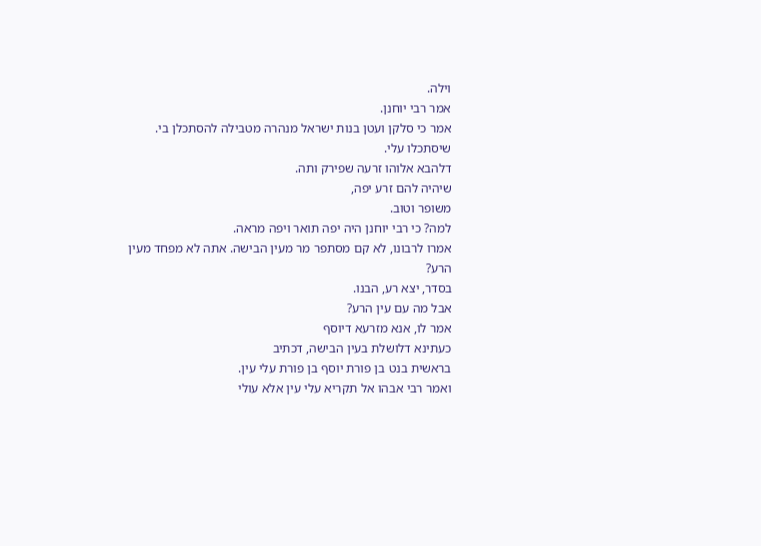וילה.
אמר רבי יוחנן.
אמר כי סלקן ועטן בנות ישראל מנהרה מטבילה להסתכלן בי.
שיסתכלו עלי.
דלהבא אלוהו זרעה שפירק ותה.
שיהיה להם זרע יפה,
משופר וטוב.
למה? כי רבי יוחנן היה יפה תואר ויפה מראה.
אמרו לרבונו, לא קם מסתפר מר מעין הבישה. אתה לא מפחד מעין הרע?
בסדר, יצא רע, הבנו.
אבל מה עם עין הרע?
אמר לו, אנא מזרעא דיוסף
כעתינא דלושלת בעין הבישה, דכתיב
בראשית בנט בן פורת יוסף בן פורת עלי עין.
ואמר רבי אבהו אל תקריא עלי עין אלא עולי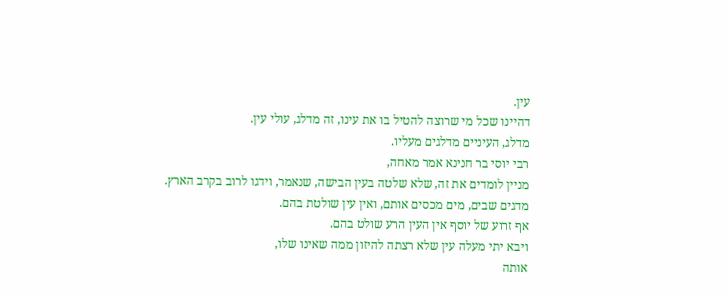עין.
דהיינו שכל מי שרוצה להטיל בו את עינו, זה מדלג, עולי עין.
מדלג, העיניים מדלגים מעליו.
רבי יוסי בר חנינא אמר מאחה,
מניין לומדים את זה, שלא שלטה בעין הבישה, שנאמר, וידגו לרוב בקרב הארץ.
מדגים שבים, מים מכסים אותם, ואין עין שולטת בהם.
אף זרוע של יוסף אין העין הרע שולט בהם.
ויבא יתי מעלה עין שלא רצתה להיזון ממה שאינו שלו,
אותה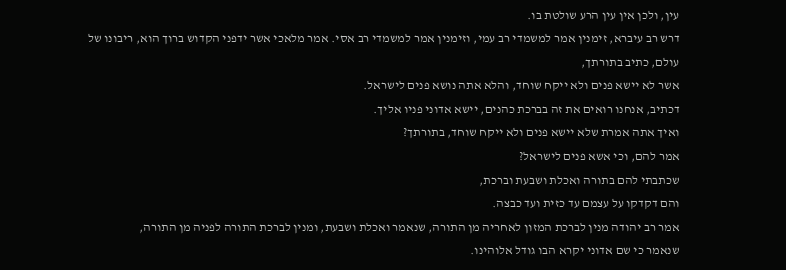עין, ולכן אין עין הרע שולטת בו.
דרש רב עיברא, זימנין אמר למשמדי רב עמי, וזימנין אמר למשמדי רב אסי. אמר מלאכי אשר ידפני הקדוש ברוך הוא, ריבונו של עולם, כתיב בתורתך,
אשר לא יישא פנים ולא ייקח שוחד, והלא אתה נושא פנים לישראל.
דכתיב, אנחנו רואים את זה בברכת כהנים, יישא אדוני פניו אליך.
ואיך אתה אמרת שלא יישא פנים ולא ייקח שוחד, בתורתך?
אמר להם, וכי אשא פנים לישראל?
שכתבתי להם בתורה ואכלת ושבעת וברכת,
והם דקדקו על עצמם עד כזית ועד כבצה.
אמר רב יהודה מנין לברכת המזון לאחריה מן התורה, שנאמר ואכלת ושבעת, ומנין לברכת התורה לפניה מן התורה,
שנאמר כי שם אדוני יקרא הבו גודל אלוהינו.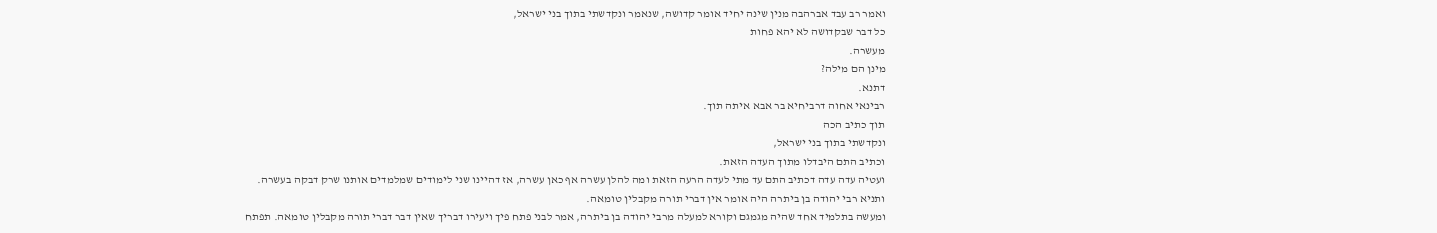ואמר רב עבד אברהבה מנין שינה יחיד אומר קדושה, שנאמר ונקדשתי בתוך בני ישראל,
כל דבר שבקדושה לא יהא פחות
מעשרה.
מינן הם מילה?
דתנא.
רבינאי אחוה דרביחיא בר אבא איתה תוך.
תוך כתיב הכה
ונקדשתי בתוך בני ישראל,
וכתיב התם היבדלו מתוך העדה הזאת.
ועטיה עדה עדה דכתיב התם עד מתי לעדה הרעה הזאת ומה להלן עשרה אף כאן עשרה, אז דהיינו שני לימודים שמלמדים אותנו שרק דבקה בעשרה.
ותניא רבי יהודה בן ביתרה היה אומר אין דברי תורה מקבלין טומאה.
ומעשה בתלמיד אחד שהיה מגמגם וקורא למעלה מרבי יהודה בן ביתרה, אמר לבני פתח פיך ויעירו דבריך שאין דבר דברי תורה מקבלין טומאה. תפתח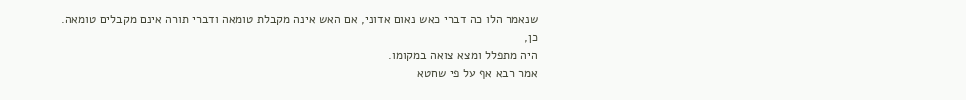שנאמר הלו כה דברי כאש נאום אדוני, אם האש אינה מקבלת טומאה ודברי תורה אינם מקבלים טומאה.
כן,
היה מתפלל ומצא צואה במקומו.
אמר רבא אף על פי שחטא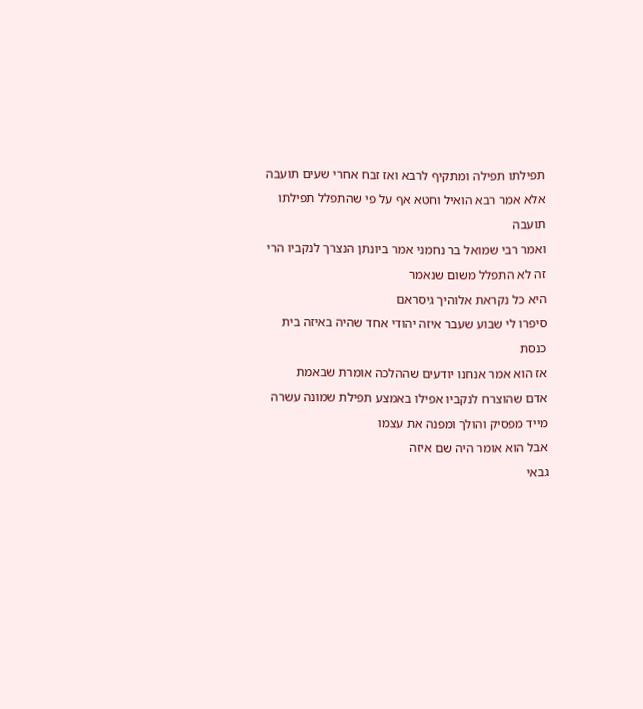תפילתו תפילה ומתקיף לרבא ואז זבח אחרי שעים תועבה
אלא אמר רבא הואיל וחטא אף על פי שהתפלל תפילתו תועבה
ואמר רבי שמואל בר נחמני אמר ביונתן הנצרך לנקביו הרי זה לא התפלל משום שנאמר
היא כל נקראת אלוהיך גיסראם
סיפרו לי שבוע שעבר איזה יהודי אחד שהיה באיזה בית כנסת
אז הוא אמר אנחנו יודעים שההלכה אומרת שבאמת
אדם שהוצרח לנקביו אפילו באמצע תפילת שמונה עשרה מייד מפסיק והולך ומפנה את עצמו
אבל הוא אומר היה שם איזה
גבאי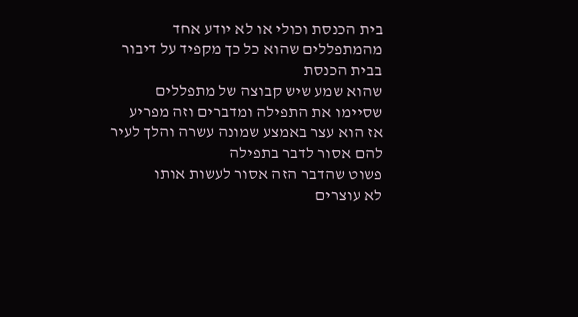בית הכנסת וכולי או לא יודע אחד מהמתפללים שהוא כל כך מקפיד על דיבור בבית הכנסת
שהוא שמע שיש קבוצה של מתפללים שסיימו את התפילה ומדברים וזה מפריע
אז הוא עצר באמצע שמונה עשרה והלך לעיר להם אסור לדבר בתפילה
פשוט שהדבר הזה אסור לעשות אותו
לא עוצרים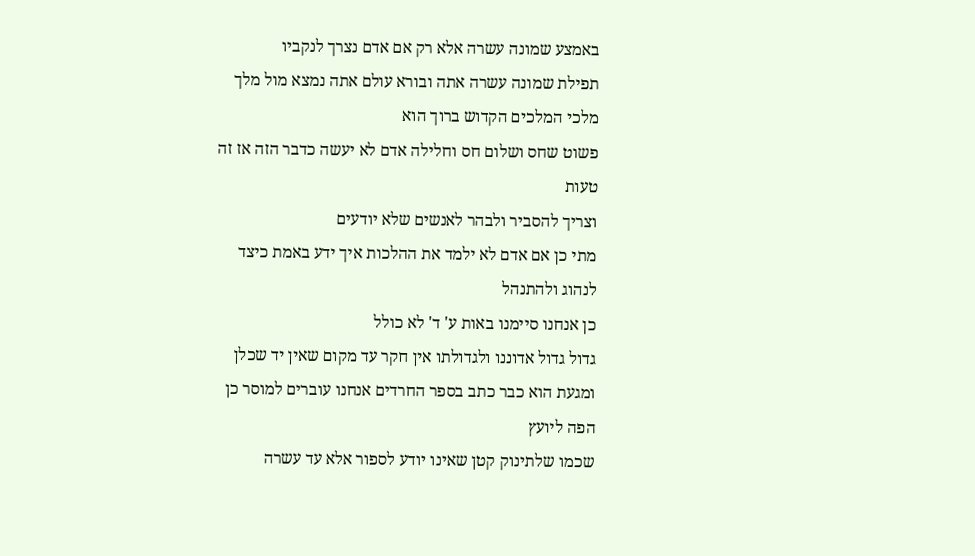באמצע שמונה עשרה אלא רק אם אדם נצרך לנקביו
תפילת שמונה עשרה אתה ובורא עולם אתה נמצא מול מלך מלכי המלכים הקדוש ברוך הוא
פשוט שחס ושלום חס וחלילה אדם לא יעשה כדבר הזה אז זה טעות
וצריך להסביר ולבהר לאנשים שלא יודעים
מתי כן אם אדם לא ילמד את ההלכות איך ידע באמת כיצד לנהוג ולהתנהל
כן אנחנו סיימנו באות ע' ד' לא כולל
גדול גדול אדוננו ולגדולתו אין חקר עד מקום שאין יד שכלן ומגעת הוא כבר כתב בספר החרדים אנחנו עוברים למוסר כן הפה ליועץ
שכמו שלתינוק קטן שאינו יודע לספור אלא עד עשרה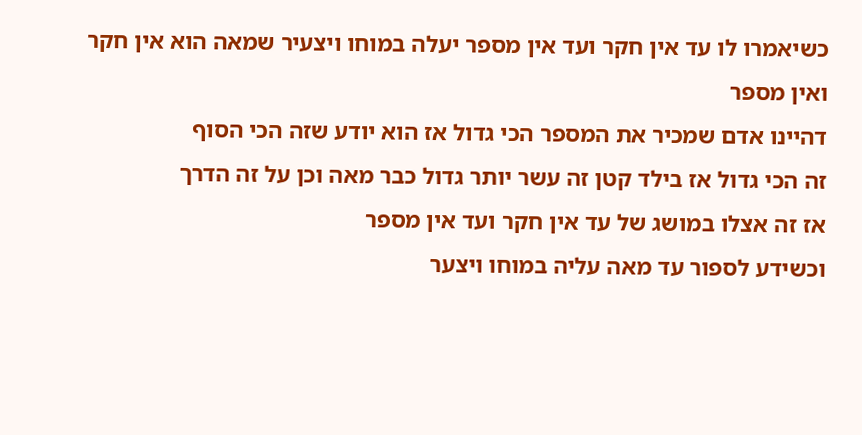כשיאמרו לו עד אין חקר ועד אין מספר יעלה במוחו ויצעיר שמאה הוא אין חקר ואין מספר
דהיינו אדם שמכיר את המספר הכי גדול אז הוא יודע שזה הכי הסוף
זה הכי גדול אז בילד קטן זה עשר יותר גדול כבר מאה וכן על זה הדרך
אז זה אצלו במושג של עד אין חקר ועד אין מספר
וכשידע לספור עד מאה עליה במוחו ויצער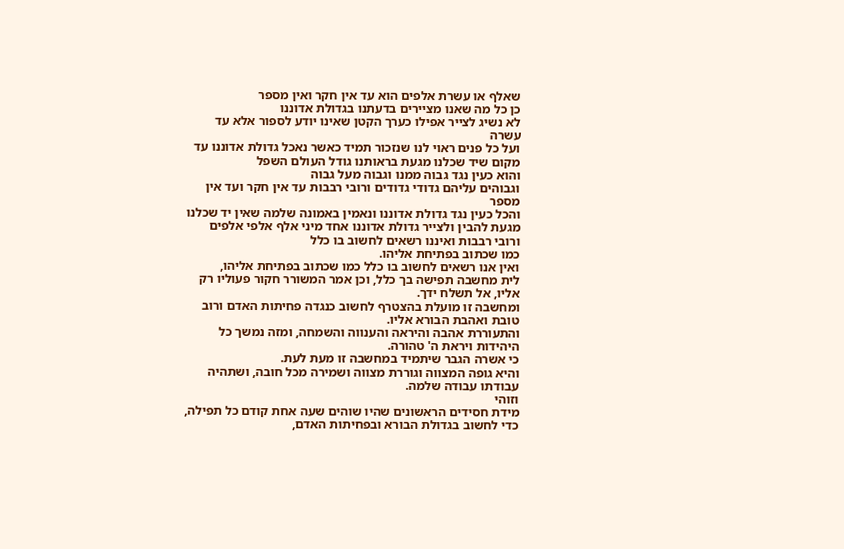שאלף או עשרת אלפים הוא עד אין חקר ואין מספר
כן כל מה שאנו מציירים בדעתנו בגדולת אדוננו
לא נשיג לצייר אפילו כערך הקטן שאינו יודע לספור אלא עד עשרה
ועל כל פנים ראוי לנו שנזכור תמיד כאשר נאכל גדולת אדוננו עד מקום שיד שכלנו מגעת בראותנו גודל העולם השפל
והוא כעין נגד גבוה ממנו וגבוה מעל גבוה
וגבוהים עליהם גדודי גדודים ורובי רבבות עד אין חקר ועד אין מספר
והכל כעין נגד גדולת אדוננו ונאמין באמונה שלמה שאין יד שכלנו מגעת להבין ולצייר גדולת אדוננו אחד מיני אלף אלפי אלפים
ורובי רבבות ואיננו רשאים לחשוב בו כלל
כמו שכתוב בפתיחת אליהו.
ואין אנו רשאים לחשוב בו כלל כמו שכתוב בפתיחת אליהו,
לית מחשבה תפישה בך כלל, וכן אמר המשורר חקור פעוליו רק אליו, אל תשלח ידך.
ומחשבה זו מועלת בהצטרף לחשוב כנגדה פחיתות האדם ורוב טובת ואהבת הבורא אליו.
והתעוררת אהבה והיראה והענווה והשמחה, ומזה נמשך כל היהידות ויראת ה' טהורה.
כי אשרה הגבר שיתמיד במחשבה זו מעת לעת.
והיא גופה המצווה וגוררת מצווה ושמירה מכל חובה, ושתהיה עבודתו עבודה שלמה.
וזוהי
מידת חסידים הראשונים שהיו שוהים שעה אחת קודם כל תפילה,
כדי לחשוב בגדולת הבורא ובפחיתות האדם,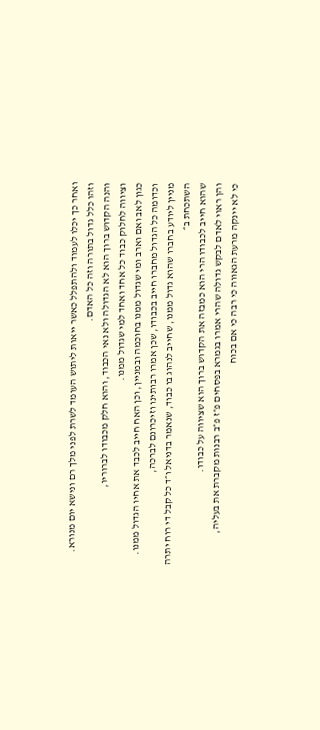ואחר כך יכלו לעמוד ולהתפלל כאשר ייאות ליתוש העומד לשרת לפני מלך רם ונישא יום מנורא.
וזהו כלל גדול בתורה וזה כל האדם.
והנה הקדוש ברוך הוא לא הגדולה ולא נאי הכבוד, והוא חלק מכבודו לברוריו,
וציווה לחלוק כבוד כל אחד ואחד למי שגדול ממנו.
כגון לאב ואם וארב ומי שגדול ממנו בחוכמה ובמניין, וכן האח חייב לכבד את אחיו הגדול ממנו.
וכדומה כל הגדול מחברו חייב בכבודו, שכן אמרו רבותינו וזיכרונם לברכה,
מניין ליודע בחברו שהוא גדול ממנו, שחייב לנהוג בו כבוד, שנאמר בדניאל ו״ד כל קבל די רוח יתרה השתכחת ב״
שהוא חייב לכבודו הרי הוא כמבזה את הקדוש ברוך הוא שציווה על כבודו.
והן ראוי לאדם לבקש גדולה שהרי אמרו בגמרא בפסחים פ״ז פ״ב רבנות מקברת את בעליה,
כי לא יינקה מרעת הגאווה כי רבה כי אם בכוח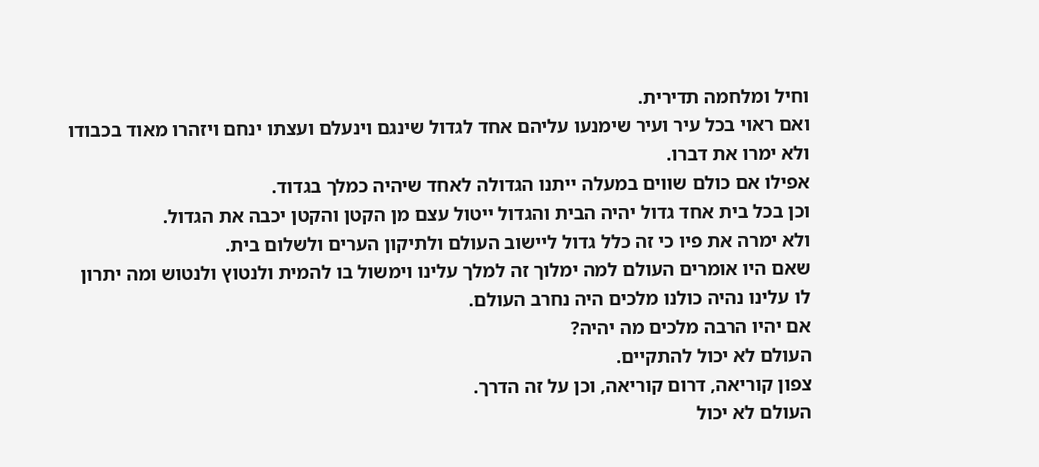וחיל ומלחמה תדירית.
ואם ראוי בכל עיר ועיר שימנעו עליהם אחד לגדול שינגם וינעלם ועצתו ינחם ויזהרו מאוד בכבודו ולא ימרו את דברו.
אפילו אם כולם שווים במעלה ייתנו הגדולה לאחד שיהיה כמלך בגדוד.
וכן בכל בית אחד גדול יהיה הבית והגדול ייטול עצם מן הקטן והקטן יכבה את הגדול.
ולא ימרה את פיו כי זה כלל גדול ליישוב העולם ולתיקון הערים ולשלום בית.
שאם היו אומרים העולם למה ימלוך זה למלך עלינו וימשול בו להמית ולנטוץ ולנטוש ומה יתרון לו עלינו נהיה כולנו מלכים היה נחרב העולם.
אם יהיו הרבה מלכים מה יהיה?
העולם לא יכול להתקיים.
צפון קוריאה, דרום קוריאה, וכן על זה הדרך.
העולם לא יכול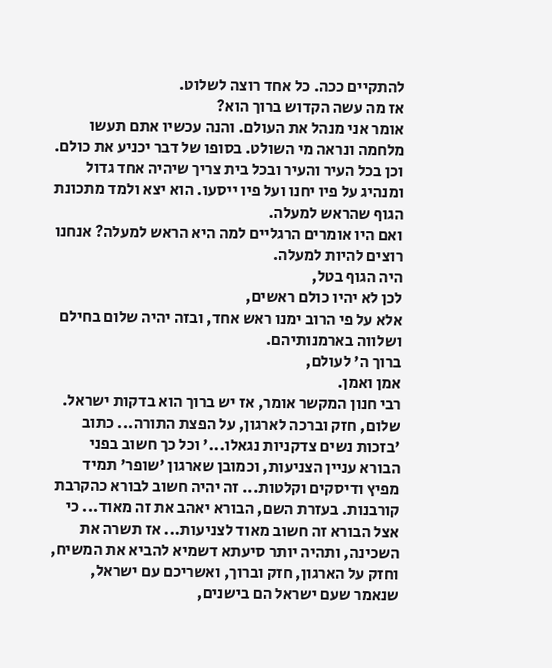להתקיים ככה. כל אחד רוצה לשלוט.
אז מה עשה הקדוש ברוך הוא?
אומר אני מנהל את העולם. והנה עכשיו אתם תעשו מלחמה ונראה מי השולט. בסופו של דבר יכניע את כולם.
וכן בכל העיר והעיר ובכל בית צריך שיהיה אחד גדול ומנהיג על פיו יחנו ועל פיו ייסעו. הוא יצא ולמד מתכונת הגוף שהראש למעלה.
ואם היו אומרים הרגליים למה היא הראש למעלה? אנחנו רוצים להיות למעלה.
היה הגוף בטל,
לכן לא יהיו כולם ראשים,
אלא על פי הרוב ימנו ראש אחד, ובזה יהיה שלום בחילם ושלווה בארמנותיהם.
ברוך ה' לעולם,
אמן ואמן.
רבי חנון המקשר אומר, אז יש ברוך הוא בדקות ישראל.
שלום, חזק וברכה לארגון, על הפצת התורה... כתוב 'בזכות נשים צדקניות נגאלו...' וכל כך חשוב בפני הבורא עניין הצניעות, וכמובן שארגון 'שופר' תמיד מפיץ ודיסקים וקלטות... זה יהיה חשוב לבורא כהקרבת קורבנות. בעזרת השם, הבורא יאהב את זה מאוד... כי אצל הבורא זה חשוב מאוד לצניעות... אז תשרה את השכינה, ותהיה יותר סיעתא דשמיא להביא את המשיח, וחזק על הארגון, חזק וברוך, ואשריכם עם ישראל, שנאמר שעם ישראל הם בישנים,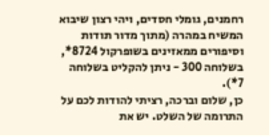רחמנים, גומלי חסדים, ויהי רצון שיבוא המשיח במהרה (מתוך מדור תודות וסיפורים ממאזינים בשופרקול 8724*, בשלוחה 300 - ניתן להקליט בשלוחה 7*).
כן, שלום וברכה, רציתי להודות לכם על התרומה של השלט. יש את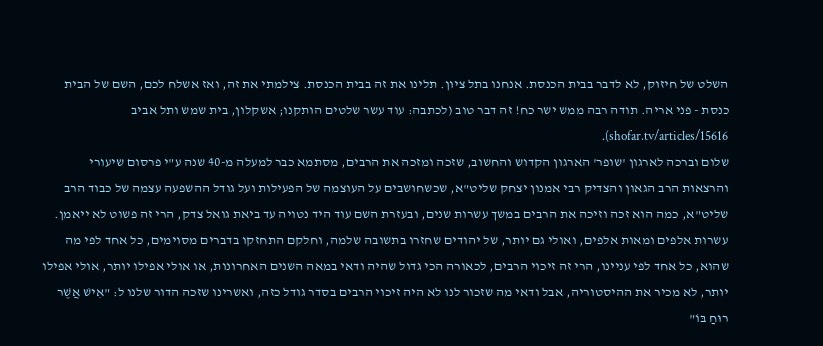השלט של חיזוק, לא לדבר בבית הכנסת. אנחנו בתל ציון. תלינו את זה בבית הכנסת. צילמתי את זה, ואז אשלח לכם, השם של הבית כנסת - פני אריה. תודה רבה ממש ישר כח! זה דבר טוב (לכתבה: עוד עשר שלטים הותקנו; אשקלון, בית שמש ותל אביב shofar.tv/articles/15616).
שלום וברכה לארגון 'שופר' הארגון הקדוש והחשוב, שזכה ומזכה את הרבים, מסתמא כבר למעלה מ-40 שנה ע"י פרסום שיעורי והרצאות הרב הגאון והצדיק רבי אמנון יצחק שליט"א, שכשחושבים על העוצמה של הפעילות ועל גודל ההשפעה עצמה של כבוד הרב שליט"א, כמה הוא זכה וזיכה את הרבים במשך עשרות שנים, ובעזרת השם עוד היד נטויה עד ביאת גואל צדק, הרי זה פשוט לא ייאמן. עשרות אלפים ומאות אלפים, ואולי גם יותר, של יהודים שחזרו בתשובה שלמה, וחלקם התחזקו בדברים מסוימים, כל אחד לפי מה שהוא, כל אחד לפי עניינו, הרי זה זיכוי הרבים, לכאורה הכי גדול שהיה ודאי במאה השנים האחרונות, או אולי אפילו יותר, אולי אפילו יותר, לא מכיר את ההיסטוריה, אבל ודאי מה שזכור לנו לא היה זיכוי הרבים בסדר גודל כזה, ואשרינו שזכה הדור שלנו ל: "אִישׁ אֲשֶׁר רוּחַ בּוֹ"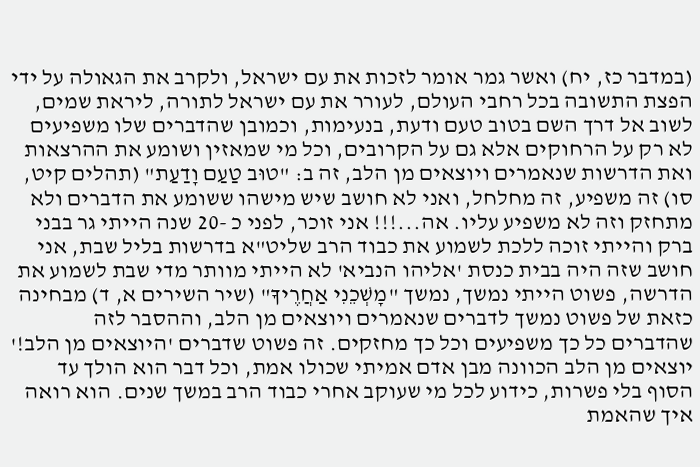(במדבר כז, יח) ואשר גמר אומר לזכות את עם ישראל, ולקרב את הגאולה על ידי הפצת התשובה בכל רחבי העולם, לעורר את עם ישראל לתורה, ליראת שמים, לשוב אל דרך השם בטוב טעם ודעת, בנעימות, וכמובן שהדברים שלו משפיעים לא רק על הרחוקים אלא גם על הקרובים, וכל מי שמאזין ושומע את ההרצאות ואת הדרשות שנאמרים ויוצאים מן הלב, זה ב: "טוּב טַעַם וָדַעַת" (תהלים קיט, סו) זה משפיע, זה מחלחל, ואני לא חושב שיש מישהו ששומע את הדברים ולא מתחזק וזה לא משפיע עליו. אה...!!! אני זוכר, לפני כ -20 שנה הייתי גר בבני ברק והייתי זוכה ללכת לשמוע את כבוד הרב שליט"א בדרשות בליל שבת, אני חושב שזה היה בבית כנסת 'אליהו הנביא' לא הייתי מוותר מדי שבת לשמוע את הדרשה, פשוט הייתי נמשך, נמשך "מׇשְׁכֵנִי אַחֲרֶיךָ" (שיר השירים א, ד) מבחינה כזאת של פשוט נמשך לדברים שנאמרים ויוצאים מן הלב, וההסבר לזה שהדברים כל כך משפיעים וכל כך מחזקים. זה פשוט שדברים 'היוצאים מן הלב!' יוצאים מן הלב הכוונה מבן אדם אמיתי שכולו אמת, וכל דבר הוא הולך עד הסוף בלי פשרות, כידוע לכל מי שעוקב אחרי כבוד הרב במשך שנים. הוא רואה איך שהאמת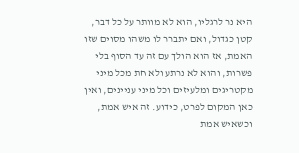היא נר לרגליו, הוא לא מוותר על כל דבר, קטן כגדול, ואם יתברר לו משהו מסוים שזו האמת, אז הוא הולך עם זה עד הסוף בלי פשרות, והוא לא נרתע ולא חת מכל מיני מקטריגים ומלעיזים וכל מיני עניינים, ואין כאן המקום לפרט, כידוע. זה איש אמת, וכשאיש אמת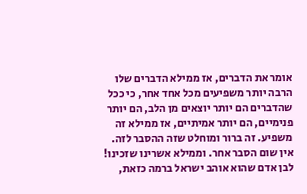אומר את הדברים, אז ממילא הדברים שלו הרבה יותר משפיעים מכל אחד אחר, כי ככל שהדברים הם יותר יוצאים מן הלב, הם יותר פנימיים, הם יותר אמיתיים, אז ממילא זה משפיע. זה ברור ומוחלט שזה ההסבר לזה. אין שום הסבר אחר. וממילא אשרינו שזכינו! לבן אדם שהוא אוהב ישראל ברמה כזאת,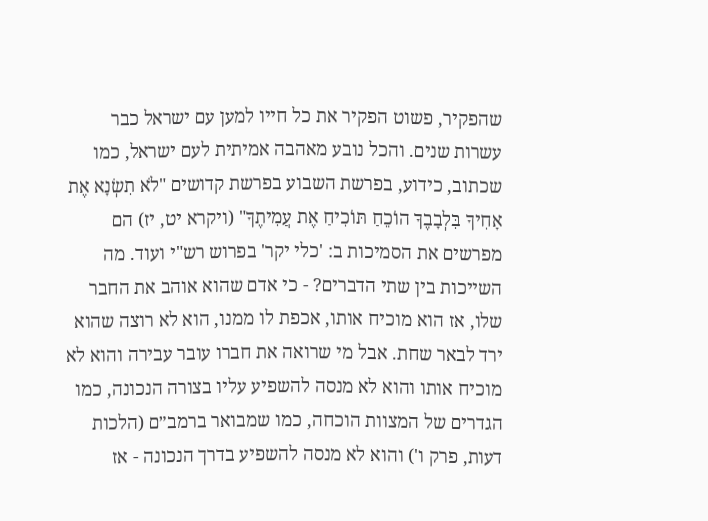שהפקיר, פשוט הפקיר את כל חייו למען עם ישראל כבר עשרות שנים. והכל נובע מאהבה אמיתית לעם ישראל, כמו שכתוב, כידוע, בפרשת השבוע בפרשת קדושים "לֹא תִשְׂנָא אֶת אָחִיךָ בִּלְבָבֶךָ הוֹכֵחַ תּוֹכִיחַ אֶת עֲמִיתֶךָ" (ויקרא יט, יז) הם מפרשים את הסמיכות ב: 'כלי יקר' בפרוש רש"י ועוד. מה השייכות בין שתי הדברים? - כי אדם שהוא אוהב את החבר שלו, אז הוא מוכיח אותו, אכפת לו ממנו, הוא לא רוצה שהוא ירד לבאר שחת. אבל מי שרואה את חברו עובר עבירה והוא לא מוכיח אותו והוא לא מנסה להשפיע עליו בצורה הנכונה, כמו הגדרים של המצוות הוכחה, כמו שמבואר ברמב״ם (הלכות דעות, פרק ו') והוא לא מנסה להשפיע בדרך הנכונה - אז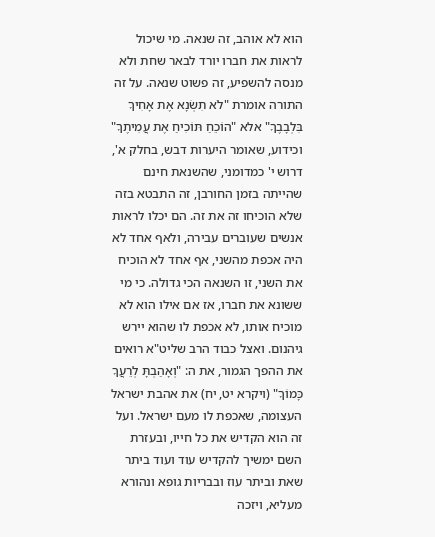הוא לא אוהב, זה שנאה. מי שיכול לראות את חברו יורד לבאר שחת ולא מנסה להשפיע, זה פשוט שנאה. על זה התורה אומרת "לֹא תִשְׂנָא אֶת אָחִיךָ בִּלְבָבֶךָ" אלא "הוֹכֵחַ תּוֹכִיחַ אֶת עֲמִיתֶךָ" וכידוע, שאומר היערות דבש, בחלק א', דרוש י' כמדומני, שהשנאת חינם שהייתה בזמן החורבן, זה התבטא בזה שלא הוכיחו זה את זה. הם יכלו לראות אנשים שעוברים עבירה, ולאף אחד לא היה אכפת מהשני, אף אחד לא הוכיח את השני, זו השנאה הכי גדולה. כי מי ששונא את חברו, אז אם אילו הוא לא מוכיח אותו, לא אכפת לו שהוא יירש גיהנום. ואצל כבוד הרב שליט"א רואים את ההפך הגמור, את ה: "וְאָהַבְתָּ לְרֵעֲךָ כָּמוֹךָ" (ויקרא יט, יח) את אהבת ישראל העצומה, שאכפת לו מעם ישראל. ועל זה הוא הקדיש את כל חייו, ובעזרת השם ימשיך להקדיש עוד ועוד ביתר שאת וביתר עוז ובבריות גופא ונהורא מעליא, ויזכה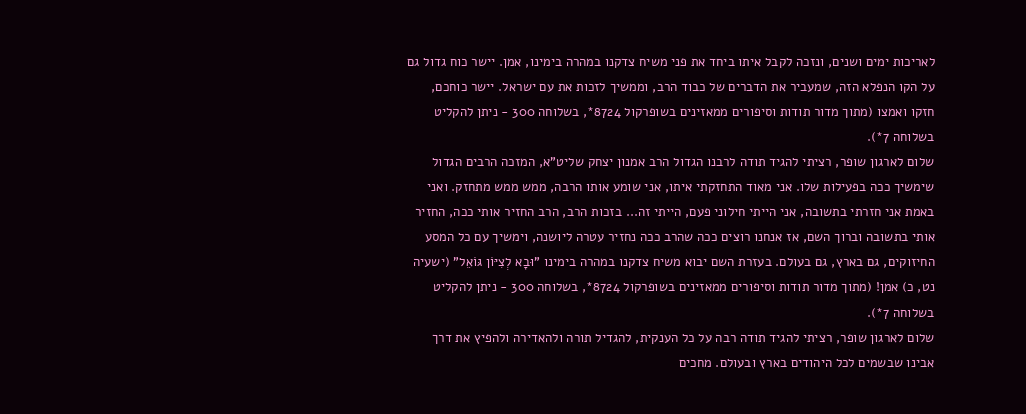לאריכות ימים ושנים, ונזכה לקבל איתו ביחד את פני משיח צדקנו במהרה בימינו, אמן. יישר כוח גדול גם על הקו הנפלא הזה, שמעביר את הדברים של כבוד הרב, וממשיך לזכות את עם ישראל. יישר כוחכם, חזקו ואמצו (מתוך מדור תודות וסיפורים ממאזינים בשופרקול 8724*, בשלוחה 300 - ניתן להקליט בשלוחה 7*).
שלום לארגון שופר, רציתי להגיד תודה לרבנו הגדול הרב אמנון יצחק שליט"א, המזכה הרבים הגדול שימשיך ככה בפעילות שלו. אני מאוד התחזקתי איתו, אני שומע אותו הרבה, ממש ממש מתחזק. ואני באמת אני חזרתי בתשובה, אני הייתי חילוני פעם, הייתי זה... בזכות הרב, הרב החזיר אותי ככה, החזיר אותי בתשובה וברוך השם, אז אנחנו רוצים ככה שהרב ככה נחזיר עטרה ליושנה, וימשיך עם כל המסע החיזוקים, גם בארץ, גם בעולם. בעזרת השם יבוא משיח צדקנו במהרה בימינו "וּבָא לְצִיּוֹן גּוֹאֵל" (ישעיה נט, כ) אמן! (מתוך מדור תודות וסיפורים ממאזינים בשופרקול 8724*, בשלוחה 300 - ניתן להקליט בשלוחה 7*).
שלום לארגון שופר, רציתי להגיד תודה רבה על כל הענקית, להגדיל תורה ולהאדירה ולהפיץ את דרך אבינו שבשמים לכל היהודים בארץ ובעולם. מחכים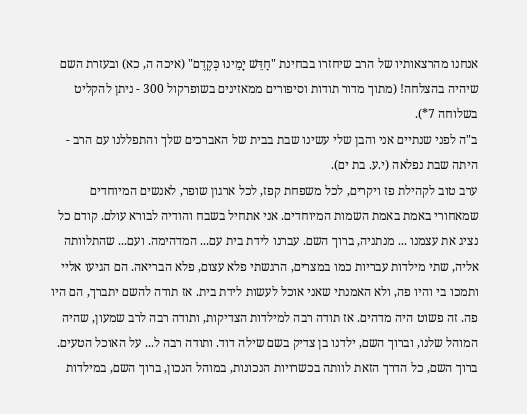אנחנו מהרצאותיו של הרב שיחזרו בבחינת "חַדֵּשׁ יָמֵינוּ כְּקֶדֶם" (איכה ה, כא) ובעזרת השם שיהיה בהצלחה! (מתוך מדור תודות וסיפורים ממאזינים בשופרקול 300 - ניתן להקליט בשלוחה 7*).
ב"ה לפני שנתיים אני והבן שלי עשינו שבת בבית של האברכים שלך והתפללנו עם הרב - היתה שבת נפלאה (י.ע. בת ים).
ערב טוב לקהילת פז ויקרים, לכל משפחת קפז, לכל ארגון שופר, לאנשים המיוחדים שמאחורי באמת באמת השמות המיוחדים. אני אתחיל בשבח והודיה לבורא עולם. קודם כל נציג את עצמנו ... מנתניה, ברוך השם. עברנו לידת בית עם... המדהימה. ועם... שהתלוותה אליה, שתי מילדות עבריות כמו במצרים, הרגשתי פלא עצום, פלא הבריאה. הם הגיעו אליי ותמכו בי והיו פה, ולא האמנתי שאני אוכל לעשות לידת בית. אז תודה להשם יתברך, הם היו פה. זה פשוט היה מדהים. אז תודה רבה למילדות הצדיקות, ותודה רבה לרב שמעון, שהיה המוהל שלנו, וברוך השם, ילדנו בן צדיק בשם שילה דוד. ותודה רבה ל... על האוכל הטעים. ברוך השם, כל הדרך הזאת לוותה בכשרויות הנכונות, במוהל הנכון, ברוך השם, במילדות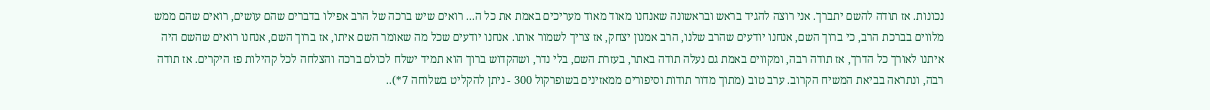נכונות. אז תודה להשם יתברך. אני רוצה להגיד בראש ובראשונה שאנחנו מאוד מאוד מעריכים באמת את כל ה... רואים שיש ברכה של הרב אפילו בדברים שהם עושים, רואים שהם ממש מלווים בברכת הרב, כי ברוך השם, אנחנו יודעים שהרב שלנו, הרב אמנון יצחק, אז צריך לשמור אותו. אנחנו יודעים שכל מה שאומר השם איתו, אז ברוך השם, אנחנו רואים שהשם היה איתנו לאורך כל הדרך, אז תודה רבה, ומקווים באמת גם נעלה תודה באתר, בעזרת השם, בלי נדר, ושהקדוש ברוך הוא תמיד ישלח לכולם ברכה והצלחה לכל קהילות פז היקרים. אז תודה רבה, ונתראה בביאת המשיח הקרוב. ערב טוב (מתוך מדור תודות וסיפורים ממאזינים בשופרקול 300 - ניתן להקליט בשלוחה 7*)..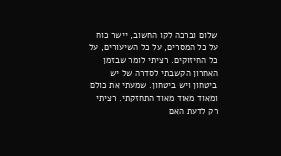שלום וברכה לקו החשוב, יישר כוח על כל המסרים, על כל השיעורים, על כל החיזוקים. רציתי לומר שבזמן האחרון הקשבתי לסדרה של יש ביטחון ויש ביטחון. שמעתי את כולם ומאוד מאוד מאוד התחזקתי. רציתי רק לדעת האם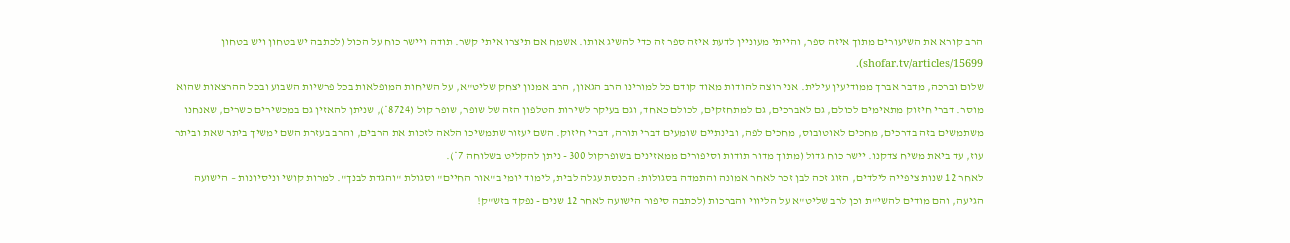הרב קורא את השיעורים מתוך איזה ספר, והייתי מעוניין לדעת איזה ספר זה כדי להשיג אותו. אשמח אם תיצרו איתי קשר. תודה ויישר כוח על הכול (לכתבה יש בטחון ויש בטחון shofar.tv/articles/15699).
שלום וברכה, מדבר אברך ממודיעין עילית. אני רוצה להודות מאוד קודם כל למורינו הרב הגאון, הרב אמנון יצחק שליט"א, על השיחות המופלאות בכל פרשיות השבוע ובכל ההרצאות שהוא מוסר. דברי חיזוק מתאימים לכולם, גם לאברכים, גם למתחזקים, לכולם כאחד, וגם בעיקר לשירות הטלפון הזה של שופר, שופר קול (8724*), שניתן להאזין גם במכשירים כשרים, שאנחנו משתמשים בזה בדרכים, מחכים לאוטובוס, מחכים לפה, ובינתיים שומעים דברי תורה, דברי חיזוק. השם יעזור שתמשיכו הלאה לזכות את הרבים, והרב בעזרת השם ימשיך ביתר שאת וביתר עוז, עד ביאת משיח צדקנו. יישר כוח גדול (מתוך מדור תודות וסיפורים ממאזינים בשופרקול 300 - ניתן להקליט בשלוחה 7*).
לאחר 12 שנות ציפייה לילדים, הזוג זכה לבן זכר לאחר אמונה והתמדה בסגולות: הכנסת עגלה לבית, לימוד יומי ב"אור החיים" וסגולת "והגדת לבנך". למרות קושי וניסיונות – הישועה הגיעה, והם מודים להשי"ת וכן לרב שליט"א על הליווי והברכות (לכתבה סיפור הישועה לאחר 12 שנים - נפקד בזש"ק!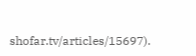shofar.tv/articles/15697).